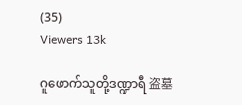(35)
Viewers 13k

ဂူဖောက်သူတို့ဒဏ္ဍာရီ 盗墓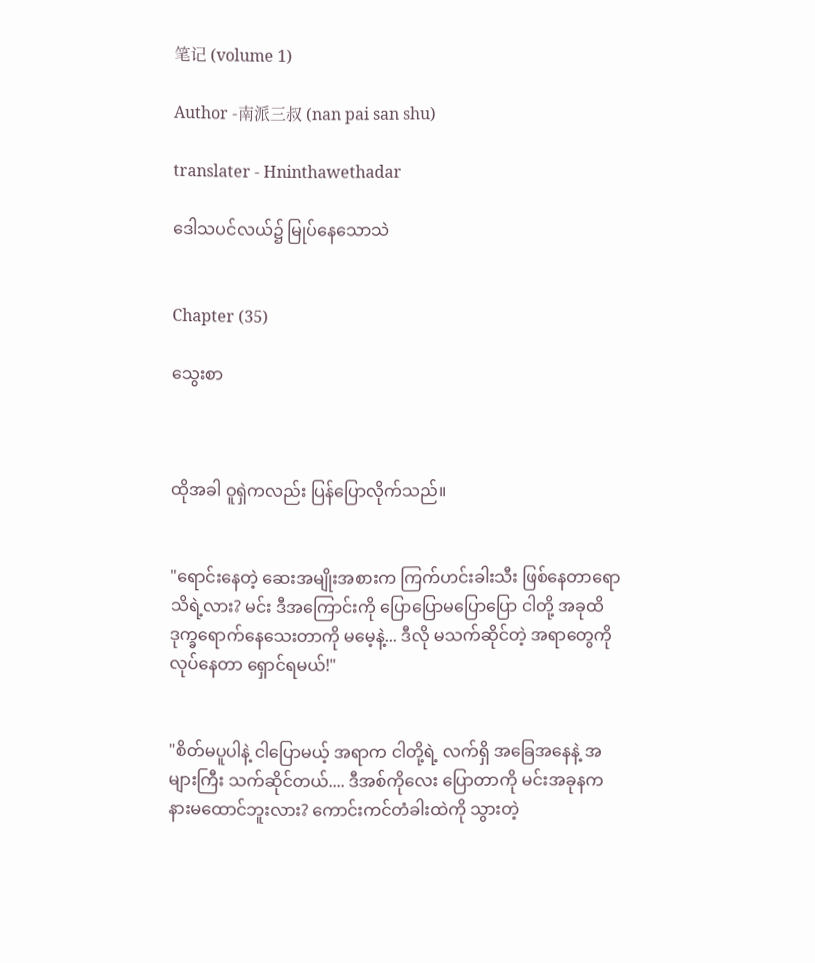笔记 (volume 1)

Author -南派三叔 (nan pai san shu)

translater - Hninthawethadar

ဒေါသပင်လယ်၌ မြုပ်နေသောသဲ


Chapter (35)

သွေးစာ



ထိုအခါ ဝူရှဲကလည်း ပြန်ပြောလိုက်သည်။


"ရောင်းနေတဲ့ ဆေးအမျိုးအစားက ကြက်ဟင်းခါးသီး ဖြစ်နေတာရော သိရဲ့လား? မင်း ဒီအကြောင်းကို ပြောပြောမပြောပြော ငါတို့ အခုထိ ဒုက္ခရောက်နေသေးတာကို မမေ့နဲ့... ဒီလို မသက်ဆိုင်တဲ့ အရာတွေကို လုပ်နေတာ ရှောင်ရမယ်!"


"စိတ်မပူပါနဲ့ ငါပြောမယ့် အရာက ငါတို့ရဲ့ လက်ရှိ အခြေအနေနဲ့ အများကြီး သက်ဆိုင်တယ်.... ဒီအစ်ကိုလေး ပြောတာကို မင်းအခုနက နားမထောင်ဘူးလား? ကောင်းကင်တံခါးထဲကို သွားတဲ့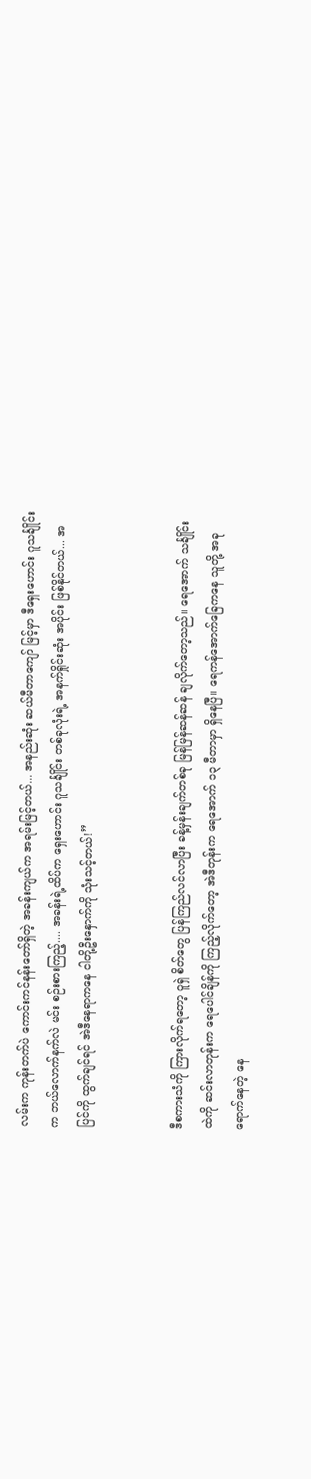လမ်းက ကုန်းတက်ပဲ ကောင်းကင်နန်းတော်ရှိတဲ့ အခန်းကျယ်က အရမ်းမြင့်တယ်... အနည်းဆုံး ဆယ်မီတာကျော် မြင့်မှာ ဒီရှေးဟောင်း ဂူသင်္ချိုင်းက ဘယ်လောက်နက်လဲ မင်း စဉ်းစားကြည့်.... အခန်းရဲ့ထိပ်က ရှေးဟောင်း ဂူသင်္ချိုင်း တစ်ခုလုံးရဲ့ အနက်ရှိုင်းဆုံး အပိုင်း ဖြစ်နိုင်တယ်... အပြင်ကို ထွက်ချင်ရင် အဲဒီနေရာကနေ ငါတို့ဦးနှောက်ကို သုံးသင့်တယ်!”


ဒီစကားသံကို ကြားလိုက်ရတော့ ဝူရှဲ စိတ်တွေ ပြန်ကြည်လင်လာပြီး ခန့်မှန်းချက်တစ်ခု မြန်မြန်ဆန်ဆန် ချလိုက်တော့သည်။ ရေအောက် သင်္ချိုင်းထဲကို ဆင်းလာတုန်းက ရေပေါင်ချိန်ကို ကြည့်လိုက်တော့ အဲဒီတုန်းက ရေအောက် ၁၃ မီတာမှာ ရှိနေပြီ။ ရေကန်အောက်ခြေကနေ သူတို့ အခုရောက်နေတဲ့ နေ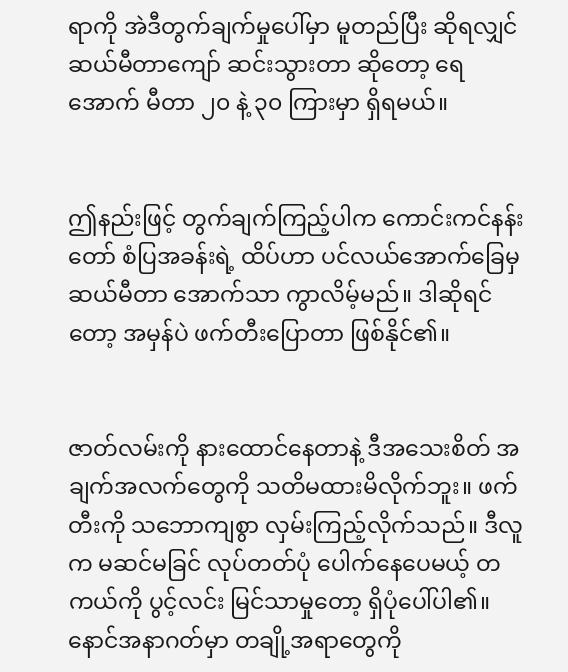ရာကို အဲဒီတွက်ချက်မှုပေါ်မှာ မူတည်ပြီး ဆိုရလျှင် ဆယ်မီတာကျော် ဆင်းသွားတာ ဆိုတော့ ရေအောက် မီတာ ၂၀ နဲ့ ၃၀ ကြားမှာ ရှိရမယ်။


ဤနည်းဖြင့် တွက်ချက်ကြည့်ပါက ကောင်းကင်နန်းတော် စံပြအခန်းရဲ့ ထိပ်ဟာ ပင်လယ်အောက်ခြေမှ ဆယ်မီတာ အောက်သာ ကွာလိမ့်မည်။ ဒါဆိုရင်တော့ အမှန်ပဲ ဖက်တီးပြောတာ ဖြစ်နိုင်၏။


ဇာတ်လမ်းကို နားထောင်နေတာနဲ့ ဒီအသေးစိတ် အချက်အလက်တွေကို သတိမထားမိလိုက်ဘူး။ ဖက်တီးကို သဘောကျစွာ လှမ်းကြည့်လိုက်သည်။ ဒီလူက မဆင်မခြင် လုပ်တတ်ပုံ ပေါက်နေပေမယ့် တကယ်ကို ပွင့်လင်း မြင်သာမှုတော့ ရှိပုံပေါ်ပါ၏။ နောင်အနာဂတ်မှာ တချို့အရာတွေကို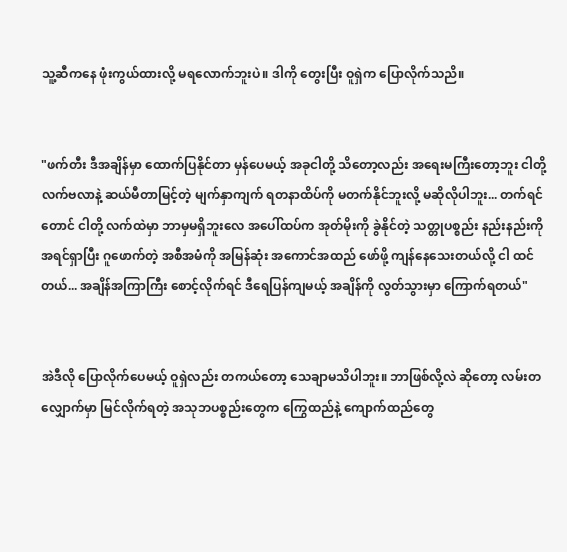သူ့ဆီကနေ ဖုံးကွယ်ထားလို့ မရလောက်ဘူးပဲ။ ဒါကို တွေးပြီး ဝူရှဲက ပြောလိုက်သညိ။


"ဖက်တီး ဒီအချိန်မှာ ထောက်ပြနိုင်တာ မှန်ပေမယ့် အခုငါတို့ သိတော့လည်း အရေးမကြီးတော့ဘူး ငါတို့လက်ဗလာနဲ့ ဆယ်မီတာမြင့်တဲ့ မျက်နှာကျက် ရတနာထိပ်ကို မတက်နိုင်ဘူးလို့ မဆိုလိုပါဘူး... တက်ရင်တောင် ငါတို့ လက်ထဲမှာ ဘာမှမရှိဘူးလေ အပေါ်ထပ်က အုတ်မိုးကို ခွဲနိုင်တဲ့ သတ္တုပစ္စည်း နည်းနည်းကို အရင်ရှာပြီး ဂူဖောက်တဲ့ အစီအမံကို အမြန်ဆုံး အကောင်အထည် ဖော်ဖို့ ကျန်နေသေးတယ်လို့ ငါ ထင်တယ်... အချိန်အကြာကြီး စောင့်လိုက်ရင် ဒီရေပြန်ကျမယ့် အချိန်ကို လွတ်သွားမှာ ကြောက်ရတယ်"


အဲဒီလို ပြောလိုက်ပေမယ့် ဝူရှဲလည်း တကယ်တော့ သေချာမသိပါဘူး။ ဘာဖြစ်လို့လဲ ဆိုတော့ လမ်းတလျှောက်မှာ မြင်လိုက်ရတဲ့ အသုဘပစ္စည်းတွေက ကြွေထည်နဲ့ ကျောက်ထည်တွေ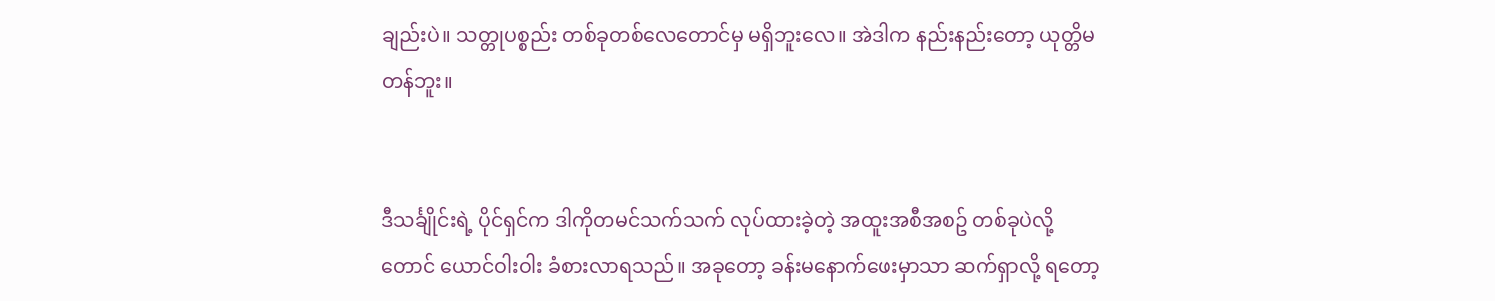ချည်းပဲ။ သတ္တုပစ္စည်း တစ်ခုတစ်လေတောင်မှ မရှိဘူးလေ။ အဲဒါက နည်းနည်းတော့ ယုတ္တိမတန်ဘူး။


ဒီသင်္ချိုင်းရဲ့ ပိုင်ရှင်က ဒါကိုတမင်သက်သက် လုပ်ထားခဲ့တဲ့ အထူးအစီအစဥ် တစ်ခုပဲလို့တောင် ယောင်ဝါးဝါး ခံစားလာရသည်။ အခုတော့ ခန်းမနောက်ဖေးမှာသာ ဆက်ရှာလို့ ရတော့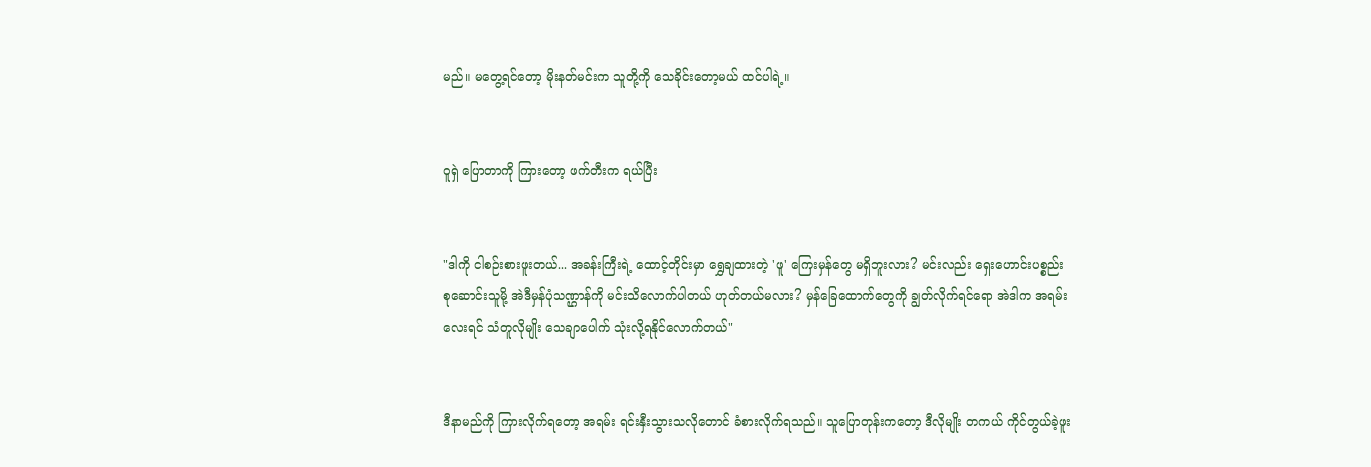မည်။ မတွေ့ရင်တော့ မိုးနတ်မင်းက သူတို့ကို သေခိုင်းတော့မယ် ထင်ပါရဲ့။


ဝူရှဲ ပြောတာကို ကြားတော့ ဖက်တီးက ရယ်ပြီး


"ဒါကို ငါစဉ်းစားဖူးတယ်... အခန်းကြီးရဲ့ ထောင့်တိုင်းမှာ ရွှေချထားတဲ့ 'ဖူ' ကြေးမှန်တွေ မရှိဘူးလား? မင်းလည်း ရှေးဟောင်းပစ္စည်း စုဆောင်းသူမို့ အဲဒီမှန်ပုံသဏ္ဌာန်ကို မင်းသိလောက်ပါတယ် ဟုတ်တယ်မလား? မှန်ခြေထောက်တွေကို ချွတ်လိုက်ရင်ရော အဲဒါက အရမ်းလေးရင် သံတူလိုမျိုး သေချာပေါက် သုံးလို့ရနိုင်လောက်တယ်"


ဒီနာမည်ကို ကြားလိုက်ရတော့ အရမ်း ရင်းနှီးသွားသလိုတောင် ခံစားလိုက်ရသည်။ သူပြောတုန်းကတော့ ဒီလိုမျိုး တကယ် ကိုင်တွယ်ခဲ့ဖူး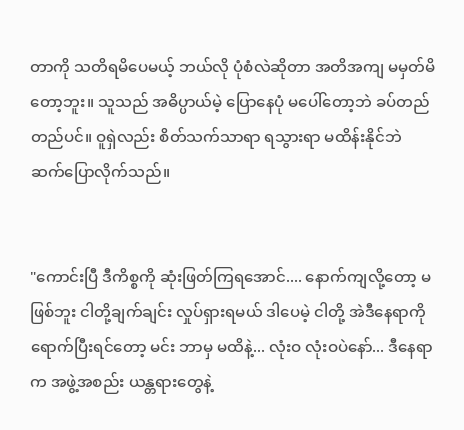တာကို သတိရမိပေမယ့် ဘယ်လို ပုံစံလဲဆိုတာ အတိအကျ မမှတ်မိတော့ဘူး။ သူသည် အဓိပ္ပာယ်မဲ့ ပြောနေပုံ မပေါ်တော့ဘဲ ခပ်တည်တည်ပင်။ ဝူရှဲလည်း စိတ်သက်သာရာ ရသွားရာ မထိန်းနိုင်ဘဲ ဆက်ပြောလိုက်သည်။


"ကောင်းပြီ ဒီကိစ္စကို ဆုံးဖြတ်ကြရအောင်.... နောက်ကျလို့တော့ မဖြစ်ဘူး ငါတို့ချက်ချင်း လှုပ်ရှားရမယ် ဒါပေမဲ့ ငါတို့ အဲဒီနေရာကို ရောက်ပြီးရင်တော့ မင်း ဘာမှ မထိနဲ့... လုံးဝ လုံးဝပဲနော်... ဒီနေရာက အဖွဲ့အစည်း ယန္တရားတွေနဲ့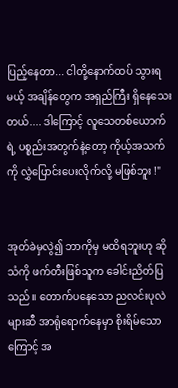ပြည့်နေတာ... ငါတို့နောက်ထပ် သွားရမယ့် အချိန်တွေက အရှည်ကြီး ရှိနေသေးတယ်.... ဒါကြောင့် လူသေတစ်ယောက်ရဲ့ ပစ္စည်းအတွက်နဲ့တော့ ကိုယ့်အသက်ကို လွှဲပြောင်းပေးလိုက်လို့ မဖြစ်ဘူး !"


အုတ်ခဲမှလွဲ၍ ဘာကိုမှ မထိရဘူးဟု ဆိုသံကို ဖက်တီးဖြစ်သူက ခေါင်းညိတ်ပြသည်။ တောက်ပနေသော ညလင်းပုလဲများဆီ အာရုံရောက်နေမှာ စိုးရိမ်သောကြောင့် အ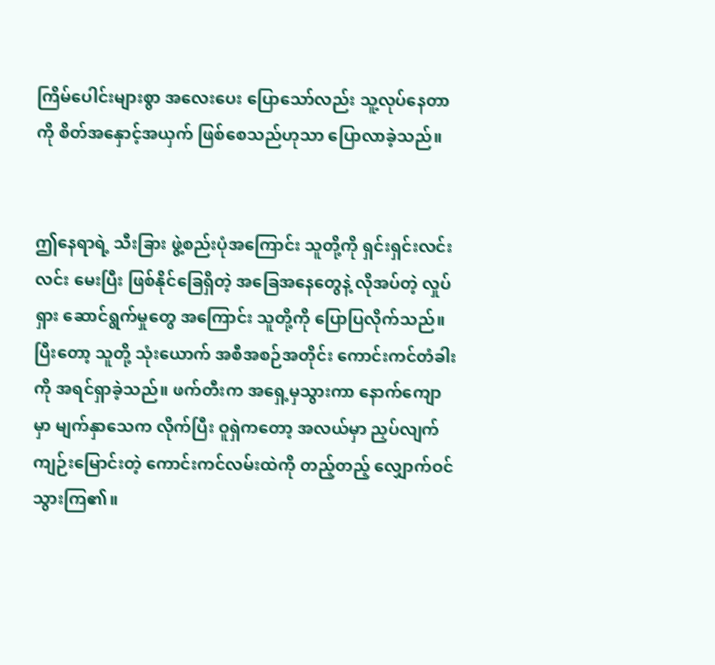ကြိမ်ပေါင်းများစွာ အလေးပေး ပြောသော်လည်း သူ့လုပ်နေတာကို စိတ်အနှောင့်အယှက် ဖြစ်စေသည်ဟုသာ ပြောလာခဲ့သည်။


ဤနေရာရဲ့ သီးခြား ဖွဲ့စည်းပုံအကြောင်း သူတို့ကို ရှင်းရှင်းလင်းလင်း မေးပြီး ဖြစ်နိုင်ခြေရှိတဲ့ အခြေအနေတွေနဲ့ လိုအပ်တဲ့ လှုပ်ရှား ဆောင်ရွက်မှုတွေ အကြောင်း သူတို့ကို ပြောပြလိုက်သည်။ ပြီးတော့ သူတို့ သုံးယောက် အစီအစဉ်အတိုင်း ကောင်းကင်တံခါးကို အရင်ရှာခဲ့သည်။ ဖက်တီးက အရှေ့မှသွားကာ နောက်ကျောမှာ မျက်နှာသေက လိုက်ပြီး ဝူရှဲကတော့ အလယ်မှာ ညှပ်လျက် ကျဉ်းမြောင်းတဲ့ ကောင်းကင်လမ်းထဲကို တည့်တည့် လျှောက်ဝင်သွားကြ၏။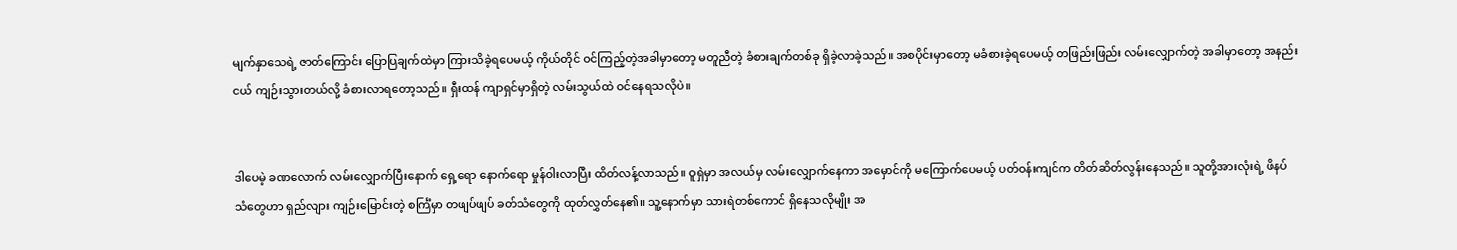မျက်နှာသေရဲ့ ဇာတ်ကြောင်း ပြောပြချက်ထဲမှာ ကြားသိခဲ့ရပေမယ့် ကိုယ်တိုင် ဝင်ကြည့်တဲ့အခါမှာတော့ မတူညီတဲ့ ခံစားချက်တစ်ခု ရှိခဲ့လာခဲ့သည်။ အစပိုင်းမှာတော့ မခံစားခဲ့ရပေမယ့် တဖြည်းဖြည်း လမ်းလျှောက်တဲ့ အခါမှာတော့ အနည်းငယ် ကျဉ်းသွားတယ်လို့ ခံစားလာရတော့သည်။ ရှီးထန် ကျာရှင်မှာရှိတဲ့ လမ်းသွယ်ထဲ ဝင်နေရသလိုပဲ။


ဒါပေမဲ့ ခဏလောက် လမ်းလျှောက်ပြီးနောက် ရှေ့ရော နောက်ရော မှုန်ဝါးလာပြီး ထိတ်လန့်လာသည်။ ဝူရှဲမှာ အလယ်မှ လမ်းလျှောက်နေကာ အမှောင်ကို မကြောက်ပေမယ့် ပတ်ဝန်းကျင်က တိတ်ဆိတ်လွန်းနေသည်။ သူတို့အားလုံးရဲ့ ဖိနပ်သံတွေဟာ ရှည်လျား ကျဉ်းမြောင်းတဲ့ စင်္ကြံမှာ တဖျပ်ဖျပ် ခတ်သံတွေကို ထုတ်လွှတ်နေ၏။ သူ့နောက်မှာ သားရဲတစ်ကောင် ရှိနေသလိုမျိုး အ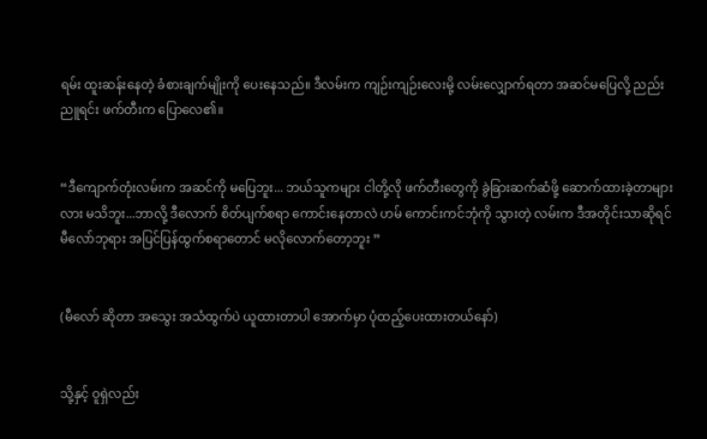ရမ်း ထူးဆန်းနေတဲ့ ခံစားချက်မျိုးကို ပေးနေသည်။ ဒီလမ်းက ကျဉ်းကျဉ်းလေးမို့ လမ်းလျှောက်ရတာ အဆင်မပြေလို့ ညည်းညူရင်း ဖက်တီးက ပြောလေ၏။


“ဒီကျောက်တုံးလမ်းက အဆင်ကို မပြေဘူး... ဘယ်သူကများ ငါတို့လို ဖက်တီးတွေကို ခွဲခြားဆက်ဆံဖို့ ဆောက်ထားခဲ့တာများလား မသိဘူး...ဘာလို့ ဒီလောက် စိတ်ပျက်စရာ ကောင်းနေတာလဲ ဟမ် ကောင်းကင်ဘုံကို သွားတဲ့ လမ်းက ဒီအတိုင်းသာဆိုရင် မီလော်ဘုရား အပြင်ပြန်ထွက်စရာတောင် မလိုလောက်တော့ဘူး ”


(မီလော် ဆိုတာ အသွေး အသံထွက်ပဲ ယူထားတာပါ အောက်မှာ ပုံထည့်ပေးထားတယ်နော်)


သို့နှင့် ဝူရှဲလည်း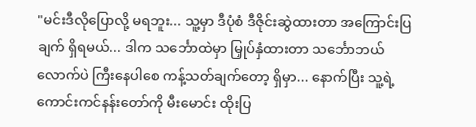"မင်းဒီလိုပြောလို့ မရဘူး... သူ့မှာ ဒီပုံစံ ဒီဇိုင်းဆွဲထားတာ အကြောင်းပြချက် ရှိရမယ်... ဒါက သင်္ဘောထဲမှာ မြှုပ်နှံထားတာ သင်္ဘောဘယ်လောက်ပဲ ကြီးနေပါစေ ကန့်သတ်ချက်တော့ ရှိမှာ... နောက်ပြီး သူ့ရဲ့ ကောင်းကင်နန်းတော်ကို မီးမောင်း ထိုးပြ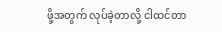ဖို့အတွက် လုပ်ခဲ့တာလို့ ငါထင်တာ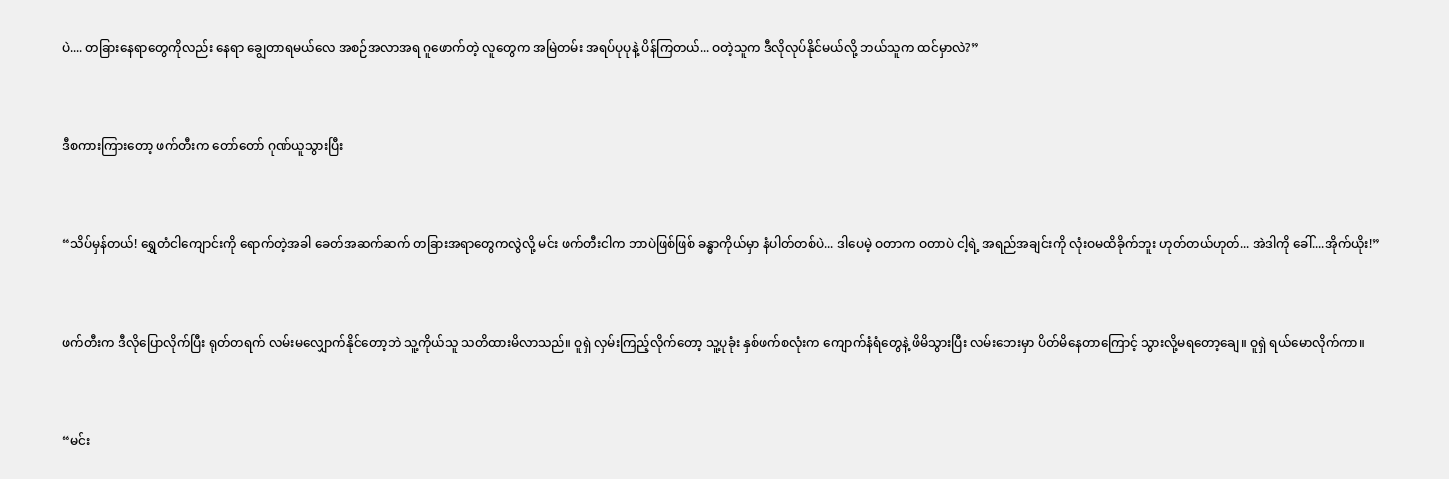ပဲ.... တခြားနေရာတွေကိုလည်း နေရာ ချွေတာရမယ်လေ အစဉ်အလာအရ ဂူဖောက်တဲ့ လူတွေက အမြဲတမ်း အရပ်ပုပုနဲ့ ပိန်ကြတယ်... ဝတဲ့သူက ဒီလိုလုပ်နိုင်မယ်လို့ ဘယ်သူက ထင်မှာလဲ?”


ဒီစကားကြားတော့ ဖက်တီးက တော်တော် ဂုဏ်ယူသွားပြီး


“သိပ်မှန်တယ်! ရွှေတံငါကျောင်းကို ရောက်တဲ့အခါ ခေတ်အဆက်ဆက် တခြားအရာတွေကလွဲလို့ မင်း ဖက်တီးငါက ဘာပဲဖြစ်ဖြစ် ခန္ဓာကိုယ်မှာ နံပါတ်တစ်ပဲ... ဒါပေမဲ့ ဝတာက ဝတာပဲ ငါ့ရဲ့ အရည်အချင်းကို လုံးဝမထိခိုက်ဘူး ဟုတ်တယ်ဟုတ်... အဲဒါကို ခေါ်....အိုက်ယိုး!”


ဖက်တီးက ဒီလိုပြောလိုက်ပြီး ရုတ်တရက် လမ်းမလျှောက်နိုင်တော့ဘဲ သူ့ကိုယ်သူ သတိထားမိလာသည်။ ဝူရှဲ လှမ်းကြည့်လိုက်တော့ သူ့ပုခုံး နှစ်ဖက်စလုံးက ကျောက်နံရံတွေနဲ့ ဖိမိသွားပြီး လမ်းဘေးမှာ ပိတ်မိနေတာကြောင့် သွားလို့မရတော့ချေ။ ဝူရှဲ ရယ်မောလိုက်ကာ။


“မင်း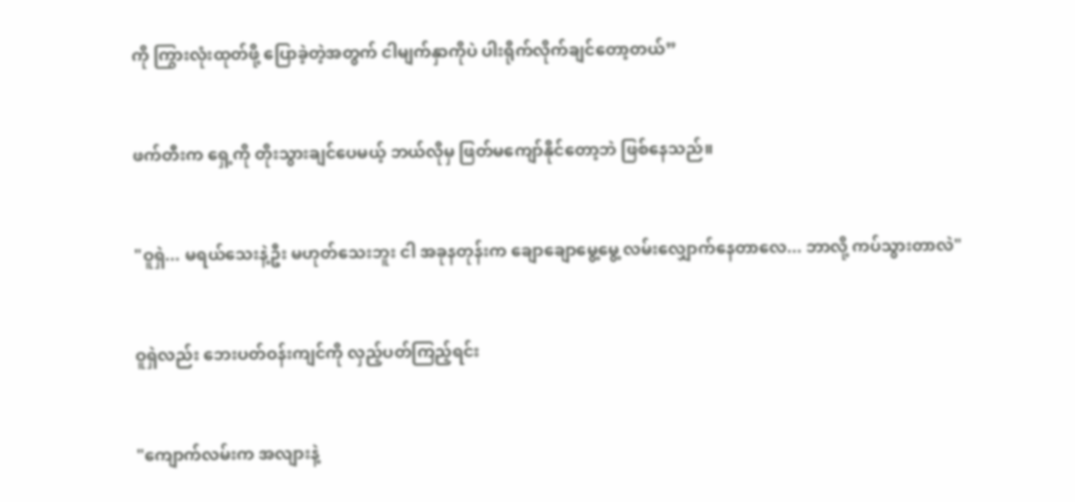ကို ကြွားလုံးထုတ်ဖို့ ပြောခဲ့တဲ့အတွက် ငါမျက်နှာကိုပဲ ပါးရိုက်လိုက်ချင်တော့တယ်”


ဖက်တီးက ရှေ့ကို တိုးသွားချင်ပေမယ့် ဘယ်လိုမှ ဖြတ်မကျော်နိုင်တော့ဘဲ ဖြစ်နေသည်။


"ဝူရှဲ... မရယ်သေးနဲ့ဦး မဟုတ်သေးဘူး ငါ အခုနတုန်းက ချောချောမွေ့မွေ့ လမ်းလျှောက်နေတာလေ... ဘာလို့ ကပ်သွားတာလဲ"


ဝူရှဲလည်း ဘေးပတ်ဝန်းကျင်ကို လှည့်ပတ်ကြည့်ရင်း


"ကျောက်လမ်းက အလျားနဲ့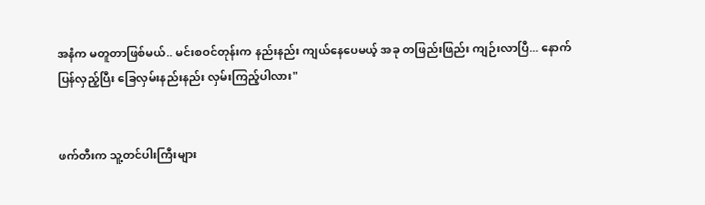အနံက မတူတာဖြစ်မယ်.. မင်းစဝင်တုန်းက နည်းနည်း ကျယ်နေပေမယ့် အခု တဖြည်းဖြည်း ကျဉ်းလာပြီ... နောက်ပြန်လှည့်ပြီး ခြေလှမ်းနည်းနည်း လှမ်းကြည့်ပါလား"


ဖက်တီးက သူ့တင်ပါးကြီးများ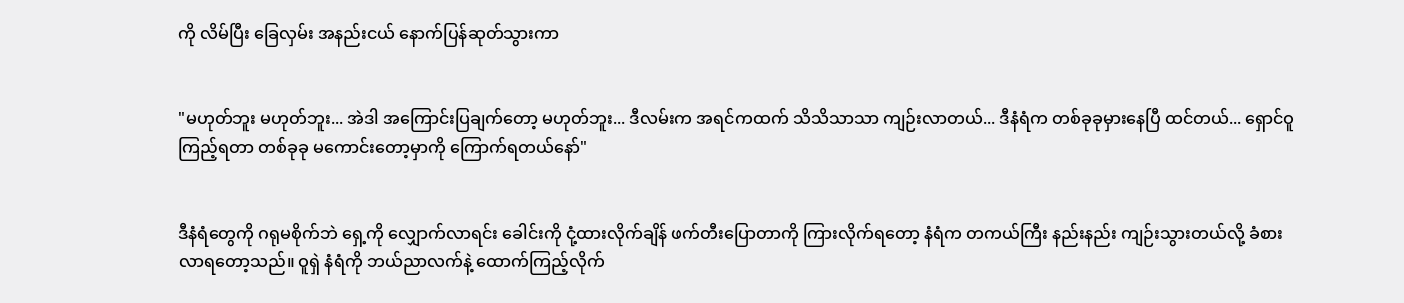ကို လိမ်ပြီး ခြေလှမ်း အနည်းငယ် နောက်ပြန်ဆုတ်သွားကာ


"မဟုတ်ဘူး မဟုတ်ဘူး... အဲဒါ အကြောင်းပြချက်တော့ မဟုတ်ဘူး... ဒီလမ်းက အရင်ကထက် သိသိသာသာ ကျဉ်းလာတယ်... ဒီနံရံက တစ်ခုခုမှားနေပြီ ထင်တယ်... ရှောင်ဝူ ကြည့်ရတာ တစ်ခုခု မကောင်းတော့မှာကို ကြောက်ရတယ်နော်"


ဒီနံရံတွေကို ဂရုမစိုက်ဘဲ ရှေ့ကို လျှောက်လာရင်း ခေါင်းကို ငုံ့ထားလိုက်ချိန် ဖက်တီးပြောတာကို ကြားလိုက်ရတော့ နံရံက တကယ်ကြီး နည်းနည်း ကျဉ်းသွားတယ်လို့ ခံစားလာရတော့သည်။ ဝူရှဲ နံရံကို ဘယ်ညာလက်နဲ့ ထောက်ကြည့်လိုက်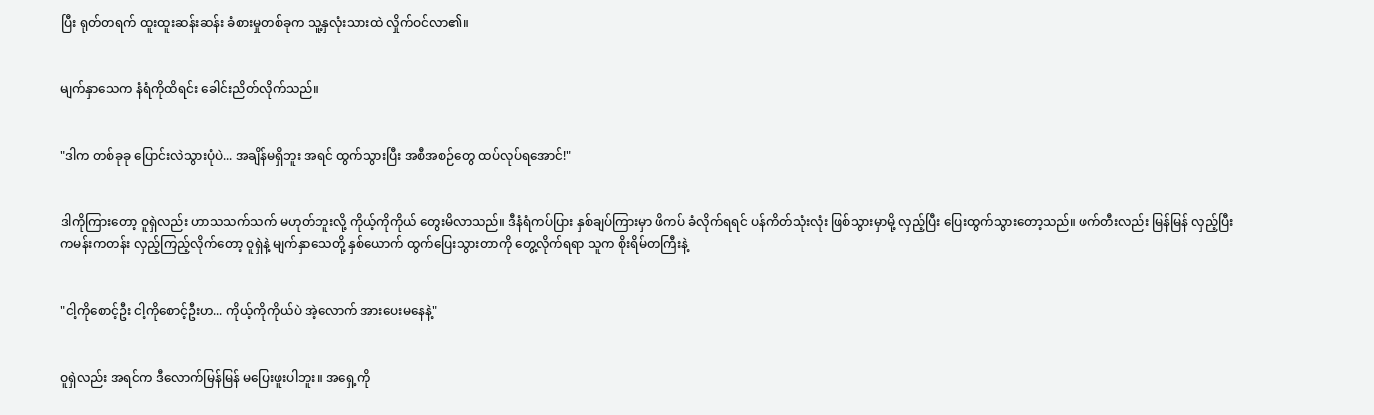ပြီး ရုတ်တရက် ထူးထူးဆန်းဆန်း ခံစားမှုတစ်ခုက သူ့နှလုံးသားထဲ လှိုက်ဝင်လာ၏။


မျက်နှာသေက နံရံကိုထိရင်း ခေါင်းညိတ်လိုက်သည်။


"ဒါက တစ်ခုခု ပြောင်းလဲသွားပုံပဲ... အချိန်မရှိဘူး အရင် ထွက်သွားပြီး အစီအစဉ်တွေ ထပ်လုပ်ရအောင်!"


ဒါကိုကြားတော့ ဝူရှဲလည်း ဟာသသက်သက် မဟုတ်ဘူးလို့ ကိုယ့်ကိုကိုယ် တွေးမိလာသည်။ ဒီနံရံကပ်ပြား နှစ်ချပ်ကြားမှာ ဖိကပ် ခံလိုက်ရရင် ပန်ကိတ်သုံးလုံး ဖြစ်သွားမှာမို့ လှည့်ပြီး ပြေးထွက်သွားတော့သည်။ ဖက်တီးလည်း မြန်မြန် လှည့်ပြီး ကမန်းကတန်း လှည့်ကြည့်လိုက်တော့ ဝူရှဲနဲ့ မျက်နှာသေတို့ နှစ်ယောက် ထွက်ပြေးသွားတာကို တွေ့လိုက်ရရာ သူက စိုးရိမ်တကြီးနဲ့


"ငါ့ကိုစောင့်ဦး ငါ့ကိုစောင့်ဦးဟ... ကိုယ့်ကိုကိုယ်ပဲ အဲ့လောက် အားပေးမနေနဲ့"


ဝူရှဲလည်း အရင်က ဒီလောက်မြန်မြန် မပြေးဖူးပါဘူး။ အရှေ့ကို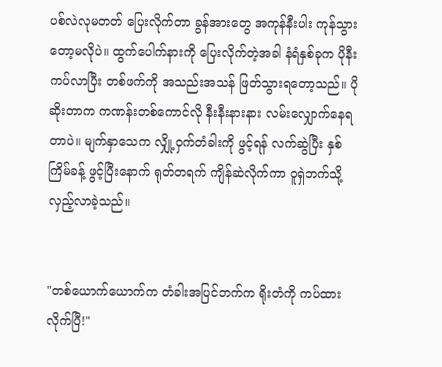ပစ်လဲလုမတတ် ပြေးလိုက်တာ ခွန်အားတွေ အကုန်နီးပါး ကုန်သွားတော့မလိုပဲ။ ထွက်ပေါက်နားကို ပြေးလိုက်တဲ့အခါ နံရံနှစ်ခုက ပိုနီးကပ်လာပြီး တစ်ဖက်ကို အသည်းအသန် ဖြတ်သွားရတော့သည်။ ပိုဆိုးတာက ကဏန်းတစ်ကောင်လို နီးနီးနားနား လမ်းလျှောက်နေရတာပဲ။ မျက်နှာသေက လျှို့ဝှက်တံခါးကို ဖွင့်ရန် လက်ဆွဲပြီး နှစ်ကြိမ်ခန့် ဖွင့်ပြီးနောက် ရုတ်တရက် ကျိန်ဆဲလိုက်ကာ ဝူရှဲဘက်သို့ လှည့်လာခဲ့သည်။


"တစ်ယောက်ယောက်က တံခါးအပြင်ဘက်က ရိုးတံကို ကပ်ထားလိုက်ပြီ!"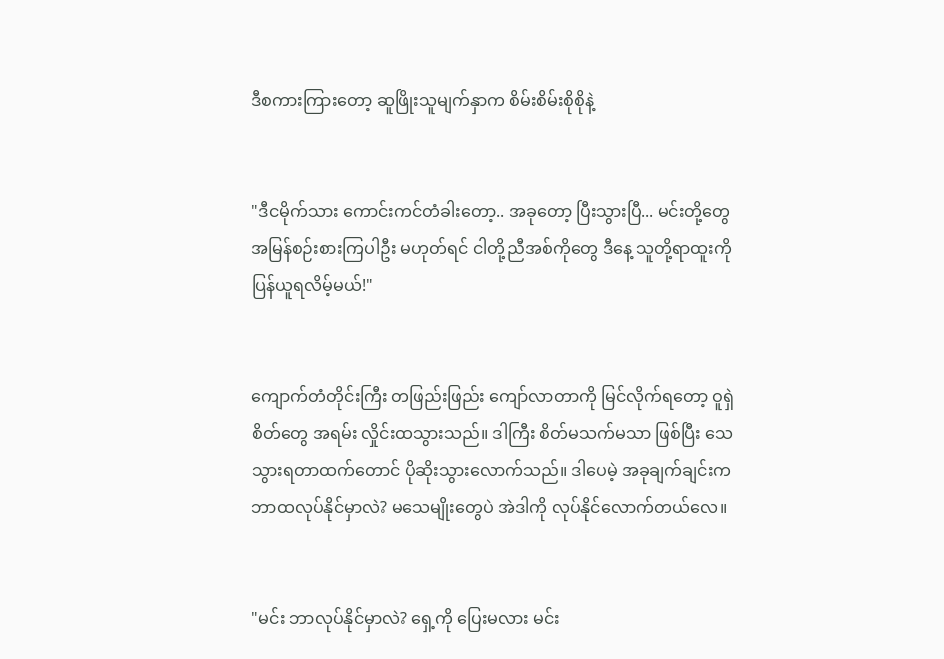ဒီစကားကြားတော့ ဆူဖြိုးသူမျက်နှာက စိမ်းစိမ်းစိုစိုနဲ့


"ဒီငမိုက်သား ကောင်းကင်တံခါးတော့.. အခုတော့ ပြီးသွားပြီ... မင်းတို့တွေ အမြန်စဉ်းစားကြပါဦး မဟုတ်ရင် ငါတို့ညီအစ်ကိုတွေ ဒီနေ့ သူတို့ရာထူးကို ပြန်ယူရလိမ့်မယ်!"


ကျောက်တံတိုင်းကြီး တဖြည်းဖြည်း ကျော်လာတာကို မြင်လိုက်ရတော့ ဝူရှဲစိတ်တွေ အရမ်း လှိုင်းထသွားသည်။ ဒါကြီး စိတ်မသက်မသာ ဖြစ်ပြီး သေသွားရတာထက်တောင် ပိုဆိုးသွားလောက်သည်။ ဒါပေမဲ့ အခုချက်ချင်းက ဘာထလုပ်နိုင်မှာလဲ? မသေမျိုးတွေပဲ အဲဒါကို လုပ်နိုင်လောက်တယ်လေ။


"မင်း ဘာလုပ်နိုင်မှာလဲ? ရှေ့ကို ပြေးမလား မင်း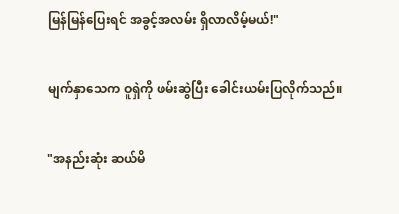မြန်မြန်ပြေးရင် အခွင့်အလမ်း ရှိလာလိမ့်မယ်!"


မျက်နှာသေက ဝူရှဲကို ဖမ်းဆွဲပြီး ခေါင်းယမ်းပြလိုက်သည်။


"အနည်းဆုံး ဆယ်မိ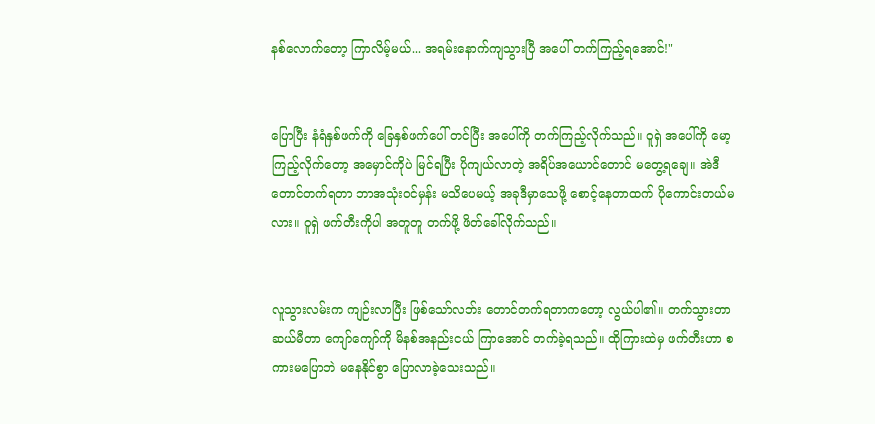နစ်လောက်တော့ ကြာလိမ့်မယ်... အရမ်းနောက်ကျသွားပြီ အပေါ် တက်ကြည့်ရအောင်!"


ပြောပြီး နံရံနှစ်ဖက်ကို ခြေနှစ်ဖက်ပေါ် တင်ပြီး အပေါ်ကို တက်ကြည့်လိုက်သည်။ ဝူရှဲ အပေါ်ကို မော့ကြည့်လိုက်တော့ အမှောင်ကိုပဲ မြင်ရပြီး ပိုကျယ်လာတဲ့ အရိပ်အယောင်တောင် မတွေ့ရချေ။ အဲဒီတောင်တက်ရတာ ဘာအသုံးဝင်မှန်း မသိပေမယ့် အခုဒီမှာသေဖို့ စောင့်နေတာထက် ပိုကောင်းတယ်မလား။ ဝူရှဲ ဖက်တီးကိုပါ အတူတူ တက်ဖို့ ဖိတ်ခေါ်လိုက်သည်။


လူသွားလမ်းက ကျဉ်းလာပြီး ဖြစ်သော်လဘ်း တောင်တက်ရတာကတော့ လွယ်ပါ၏။ တက်သွားတာ ဆယ်မီတာ ကျော်ကျော်ကို မိနစ်အနည်းငယ် ကြာအောင် တက်ခဲ့ရသည်။ ထိုကြားထဲမှ ဖက်တီးဟာ စကားမပြောဘဲ မနေနိုင်စွာ ပြောလာခဲ့သေးသည်။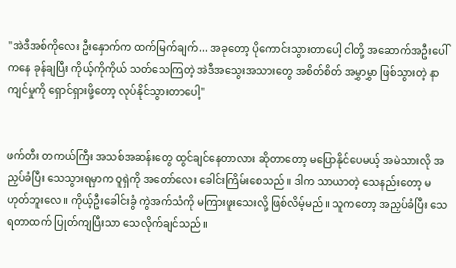"အဲဒီအစ်ကိုလေး ဦးနှောက်က ထက်မြက်ချက်... အခုတော့ ပိုကောင်းသွားတာပေါ့ ငါတို့ အဆောက်အဦးပေါ်ကနေ ခုန်ချပြီး ကိုယ့်ကိုကိုယ် သတ်သေကြတဲ့ အဲဒီအသွေးအသားတွေ အစိတ်စိတ် အမွှာမွှာ ဖြစ်သွားတဲ့ နာကျင်မှုကို ရှောင်ရှားဖို့တော့ လုပ်နိုင်သွားတာပေါ့"


ဖက်တီး တကယ်ကြီး အသစ်အဆန်းတွေ ထွင်ချင်နေတာလား ဆိုတာတော့ မပြောနိုင်ပေမယ့် အမဲသားလို အညှပ်ခံပြီး သေသွားရမှာက ဝူရှဲကို အတော်လေး ခေါင်းကြိမ်းစေသည်။ ဒါက သာယာတဲ့ သေနည်းတော့ မဟုတ်ဘူးလေ။ ကိုယ့်ဦးခေါင်းခွံ ကွဲအက်သံကို မကြားဖူးသေးလို့ ဖြစ်လိမ့်မည်။ သူကတော့ အညှပ်ခံပြီး သေရတာထက် ပြုတ်ကျပြီးသာ သေလိုက်ချင်သည်။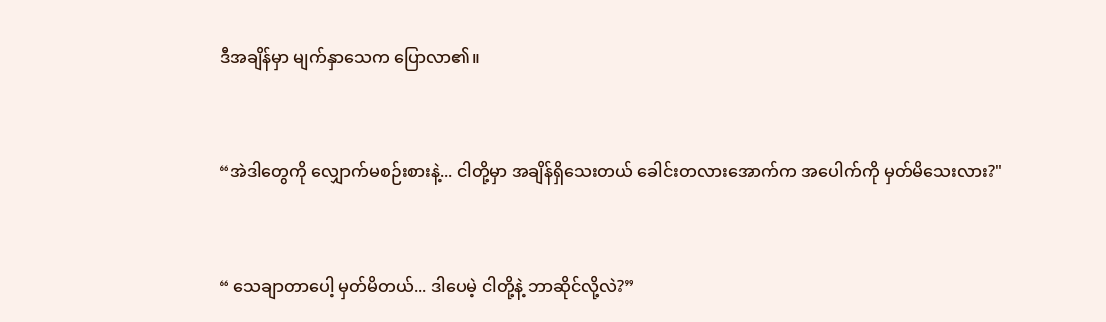ဒီအချိန်မှာ မျက်နှာသေက ပြောလာ၏။


“အဲဒါတွေကို လျှောက်မစဉ်းစားနဲ့... ငါတို့မှာ အချိန်ရှိသေးတယ် ခေါင်းတလားအောက်က အပေါက်ကို မှတ်မိသေးလား?"


“ သေချာတာပေါ့ မှတ်မိတယ်... ဒါပေမဲ့ ငါတို့နဲ့ ဘာဆိုင်လို့လဲ?”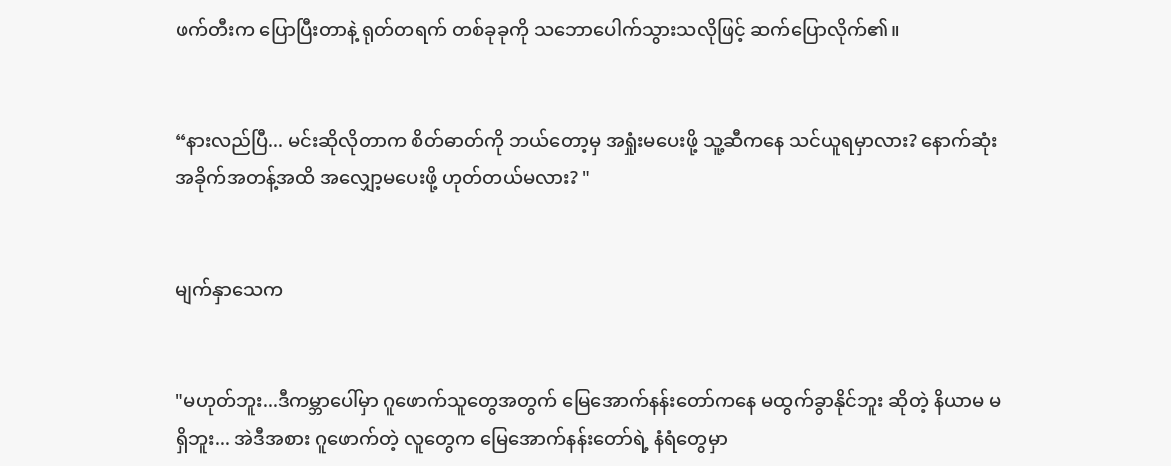ဖက်တီးက ပြောပြီးတာနဲ့ ရုတ်တရက် တစ်ခုခုကို သဘောပေါက်သွားသလိုဖြင့် ဆက်ပြောလိုက်၏။


“နားလည်ပြီ... မင်းဆိုလိုတာက စိတ်ဓာတ်ကို ဘယ်တော့မှ အရှုံးမပေးဖို့ သူ့ဆီကနေ သင်ယူရမှာလား? နောက်ဆုံး အခိုက်အတန့်အထိ အလျှော့မပေးဖို့ ဟုတ်တယ်မလား? "


မျက်နှာသေက


"မဟုတ်ဘူး...ဒီကမ္ဘာပေါ်မှာ ဂူဖောက်သူတွေအတွက် မြေအောက်နန်းတော်ကနေ မထွက်ခွာနိုင်ဘူး ဆိုတဲ့ နိယာမ မရှိဘူး... အဲဒီအစား ဂူဖောက်တဲ့ လူတွေက မြေအောက်နန်းတော်ရဲ့ နံရံတွေမှာ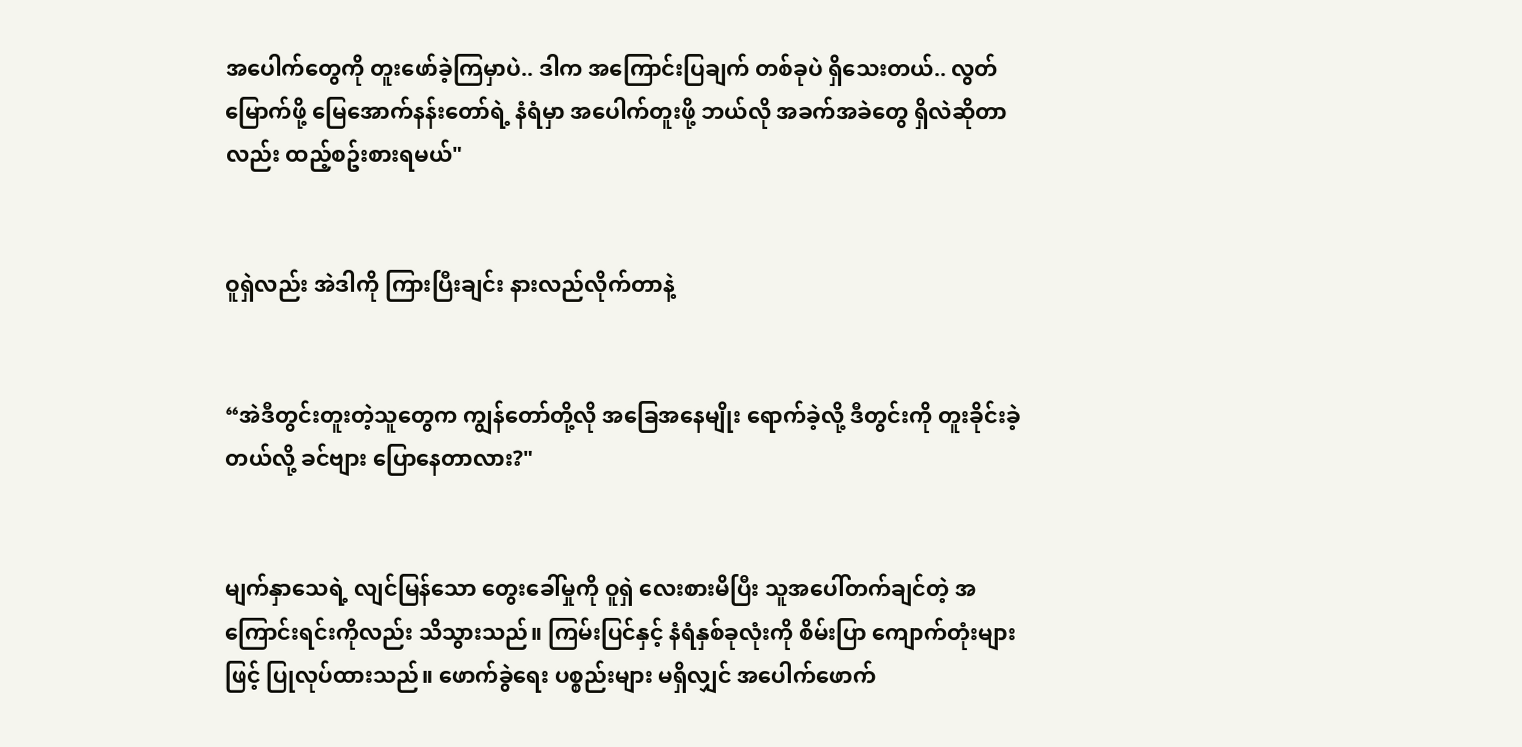အပေါက်တွေကို တူးဖော်ခဲ့ကြမှာပဲ.. ဒါက အကြောင်းပြချက် တစ်ခုပဲ ရှိသေးတယ်.. လွတ်မြောက်ဖို့ မြေအောက်နန်းတော်ရဲ့ နံရံမှာ အပေါက်တူးဖို့ ဘယ်လို အခက်အခဲတွေ ရှိလဲဆိုတာလည်း ထည့်စဥ်းစားရမယ်"


ဝူရှဲလည်း အဲဒါကို ကြားပြီးချင်း နားလည်လိုက်တာနဲ့


“အဲဒီတွင်းတူးတဲ့သူတွေက ကျွန်တော်တို့လို အခြေအနေမျိုး ရောက်ခဲ့လို့ ဒီတွင်းကို တူးခိုင်းခဲ့တယ်လို့ ခင်ဗျား ပြောနေတာလား?"


မျက်နှာသေရဲ့ လျင်မြန်သော တွေးခေါ်မှုကို ဝူရှဲ လေးစားမိပြီး သူအပေါ်တက်ချင်တဲ့ အကြောင်းရင်းကိုလည်း သိသွားသည်။ ကြမ်းပြင်နှင့် နံရံနှစ်ခုလုံးကို စိမ်းပြာ ကျောက်တုံးများဖြင့် ပြုလုပ်ထားသည်။ ဖောက်ခွဲရေး ပစ္စည်းများ မရှိလျှင် အပေါက်ဖောက်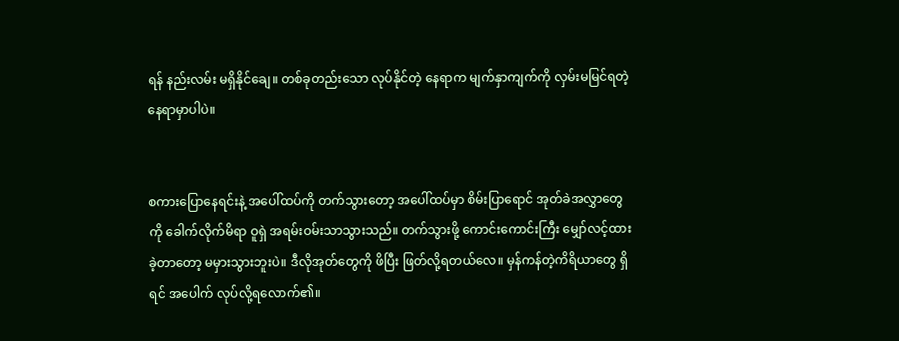ရန် နည်းလမ်း မရှိနိုင်ချေ။ တစ်ခုတည်းသော လုပ်နိုင်တဲ့ နေရာက မျက်နှာကျက်ကို လှမ်းမမြင်ရတဲ့ နေရာမှာပါပဲ။


စကားပြောနေရင်းနဲ့ အပေါ်ထပ်ကို တက်သွားတော့ အပေါ်ထပ်မှာ စိမ်းပြာရောင် အုတ်ခဲအလွှာတွေကို ခေါက်လိုက်မိရာ ဝူရှဲ အရမ်းဝမ်းသာသွားသည်။ တက်သွားဖို့ ကောင်းကောင်းကြီး မျှော်လင့်ထားခဲ့တာတော့ မမှားသွားဘူးပဲ။ ဒီလိုအုတ်တွေကို ဖိပြီး ဖြတ်လို့ရတယ်လေ။ မှန်ကန်တဲ့ကိရိယာတွေ ရှိရင် အပေါက် လုပ်လို့ရလောက်၏။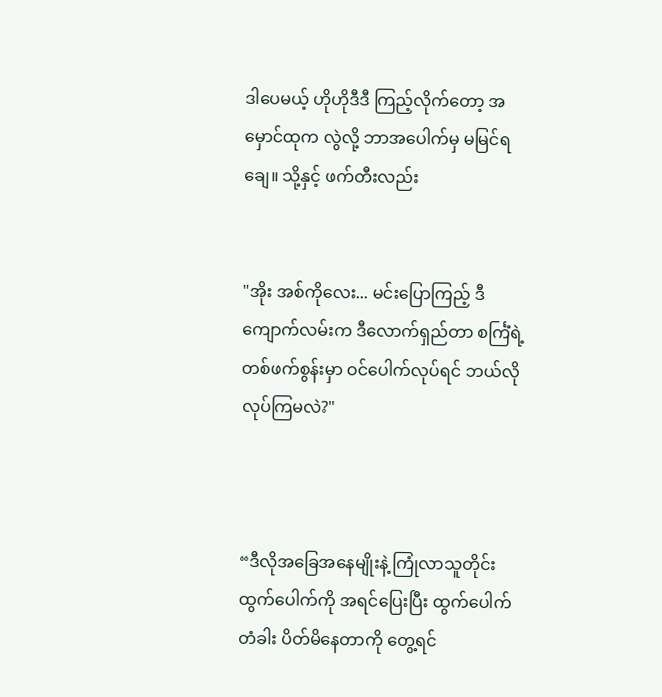ဒါပေမယ့် ဟိုဟိုဒီဒီ ကြည့်လိုက်တော့ အမှောင်ထုက လွဲလို့ ဘာအပေါက်မှ မမြင်ရချေ။ သို့နှင့် ဖက်တီးလည်း


"အိုး အစ်ကိုလေး... မင်းပြောကြည့် ဒီကျောက်လမ်းက ဒီလောက်ရှည်တာ စင်္ကြံရဲ့ တစ်ဖက်စွန်းမှာ ဝင်ပေါက်လုပ်ရင် ဘယ်လိုလုပ်ကြမလဲ?"



“ဒီလိုအခြေအနေမျိုးနဲ့ ကြုံလာသူတိုင်း ထွက်ပေါက်ကို အရင်ပြေးပြီး ထွက်ပေါက်တံခါး ပိတ်မိနေတာကို တွေ့ရင်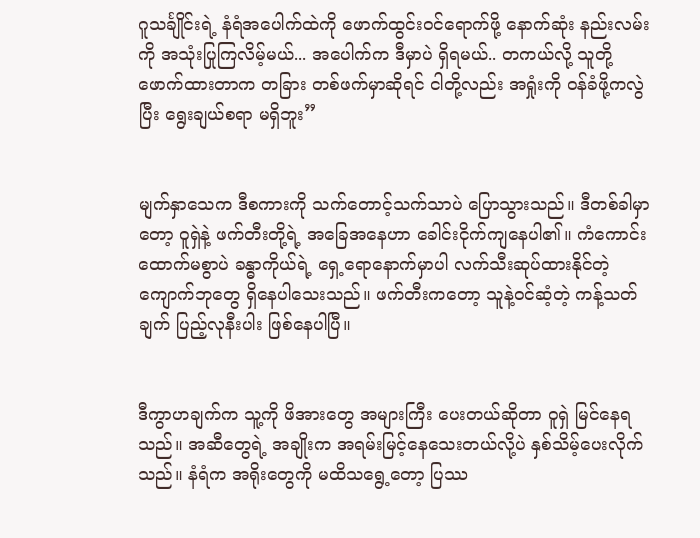ဂူသင်္ချိုင်းရဲ့ နံရံအပေါက်ထဲကို ဖောက်ထွင်းဝင်ရောက်ဖို့ နောက်ဆုံး နည်းလမ်းကို အသုံးပြုကြလိမ့်မယ်... အပေါက်က ဒီမှာပဲ ရှိရမယ်.. တကယ်လို့ သူတို့ဖောက်ထားတာက တခြား တစ်ဖက်မှာဆိုရင် ငါတို့လည်း အရှုံးကို ဝန်ခံဖို့ကလွဲပြီး ရွေးချယ်စရာ မရှိဘူး”


မျက်နှာသေက ဒီစကားကို သက်တောင့်သက်သာပဲ ပြောသွားသည်။ ဒီတစ်ခါမှာတော့ ဝူရှဲနဲ့ ဖက်တီးတို့ရဲ့ အခြေအနေဟာ ခေါင်းငိုက်ကျနေပါ၏။ ကံကောင်း ထောက်မစွာပဲ ခန္ဓာကိုယ်ရဲ့ ရှေ့ရောနောက်မှာပါ လက်သီးဆုပ်ထားနိုင်တဲ့ ကျောက်ဘုတွေ ရှိနေပါသေးသည်။ ဖက်တီးကတော့ သူနဲ့ဝင်ဆံ့တဲ့ ကန့်သတ်ချက် ပြည့်လုနီးပါး ဖြစ်နေပါပြီ။


ဒီကွာဟချက်က သူ့ကို ဖိအားတွေ အများကြီး ပေးတယ်ဆိုတာ ဝူရှဲ မြင်နေရသည်။ အဆီတွေရဲ့ အချိုးက အရမ်းမြင့်နေသေးတယ်လို့ပဲ နှစ်သိမ့်ပေးလိုက်သည်။ နံရံက အရိုးတွေကို မထိသရွေ့တော့ ပြဿ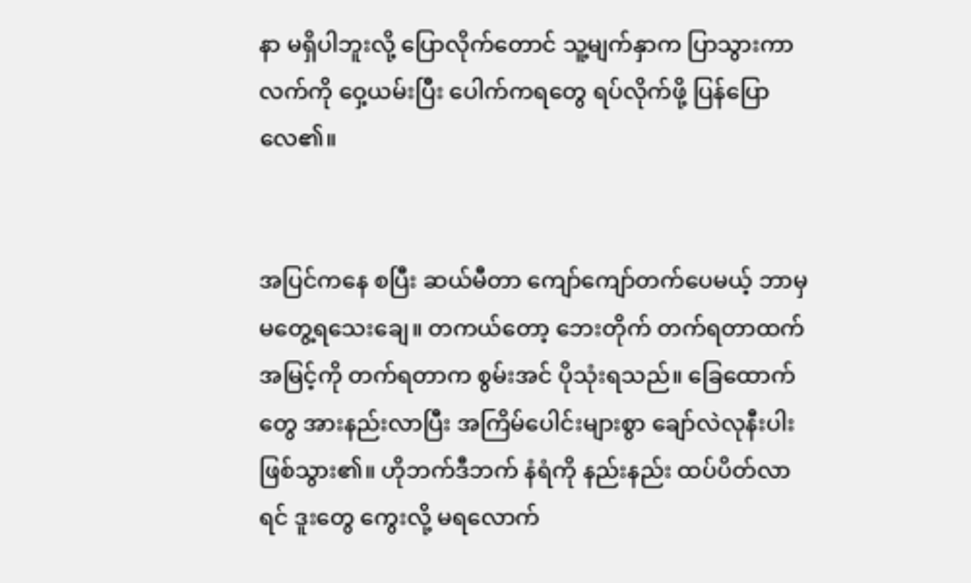နာ မရှိပါဘူးလို့ ပြောလိုက်တောင် သူ့မျက်နှာက ပြာသွားကာ လက်ကို ဝှေ့ယမ်းပြီး ပေါက်ကရတွေ ရပ်လိုက်ဖို့ ပြန်ပြောလေ၏။


အပြင်ကနေ စပြီး ဆယ်မီတာ ကျော်ကျော်တက်ပေမယ့် ဘာမှမတွေ့ရသေးချေ။ တကယ်တော့ ဘေးတိုက် တက်ရတာထက် အမြင့်ကို တက်ရတာက စွမ်းအင် ပိုသုံးရသည်။ ခြေထောက်တွေ အားနည်းလာပြီး အကြိမ်ပေါင်းများစွာ ချော်လဲလုနီးပါး ဖြစ်သွား၏။ ဟိုဘက်ဒီဘက် နံရံကို နည်းနည်း ထပ်ပိတ်လာရင် ဒူးတွေ ကွေးလို့ မရလောက်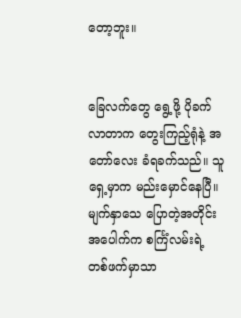တော့ဘူး။


ခြေလက်တွေ ရွေ့ဖို့ ပိုခက်လာတာက တွေးကြည့်ရုံနဲ့ အတော်လေး ခံရခက်သည်။ သူရှေ့မှာက မည်းမှောင်နေပြီ။ မျက်နှာသေ ပြောတဲ့အတိုင်း အပေါက်က စင်္ကြံလမ်းရဲ့ တစ်ဖက်မှာသာ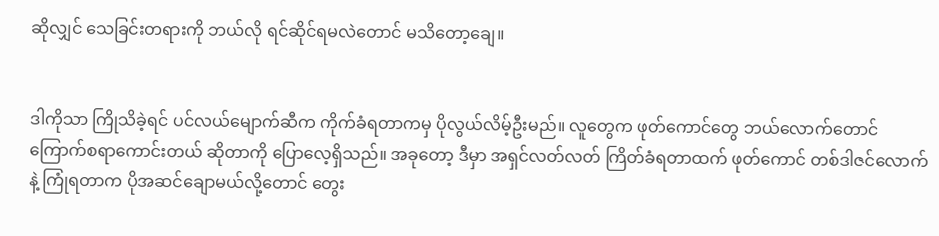ဆိုလျှင် သေခြင်းတရားကို ဘယ်လို ရင်ဆိုင်ရမလဲတောင် မသိတော့ချေ။


ဒါကိုသာ ကြိုသိခဲ့ရင် ပင်လယ်မျောက်ဆီက ကိုက်ခံရတာကမှ ပိုလွယ်လိမ့်ဦးမည်။ လူတွေက ဖုတ်ကောင်တွေ ဘယ်လောက်တောင် ကြောက်စရာကောင်းတယ် ဆိုတာကို ပြောလေ့ရှိသည်။ အခုတော့ ဒီမှာ အရှင်လတ်လတ် ကြိတ်ခံရတာထက် ဖုတ်ကောင် တစ်ဒါဇင်လောက်နဲ့ ကြုံရတာက ပိုအဆင်ချောမယ်လို့တောင် တွေး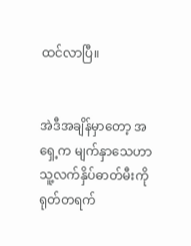ထင်လာပြီ။


အဲဒီအချိန်မှာတော့ အရှေ့က မျက်နှာသေဟာ သူ့လက်နှိပ်ဓာတ်မီးကို ရုတ်တရက်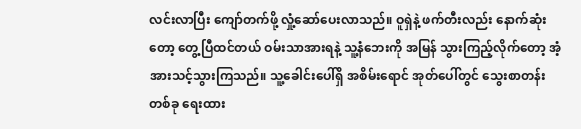လင်းလာပြီး ကျော်တက်ဖို့ လှုံ့ဆော်ပေးလာသည်။ ဝူရှဲနဲ့ ဖက်တီးလည်း နောက်ဆုံးတော့ တွေ့ပြီထင်တယ် ဝမ်းသာအားရနဲ့ သူ့နံဘေးကို အမြန် သွားကြည့်လိုက်တော့ အံ့အားသင့်သွားကြသည်။ သူ့ခေါင်းပေါ်ရှိ အစိမ်းရောင် အုတ်ပေါ်တွင် သွေးစာတန်းတစ်ခု ရေးထား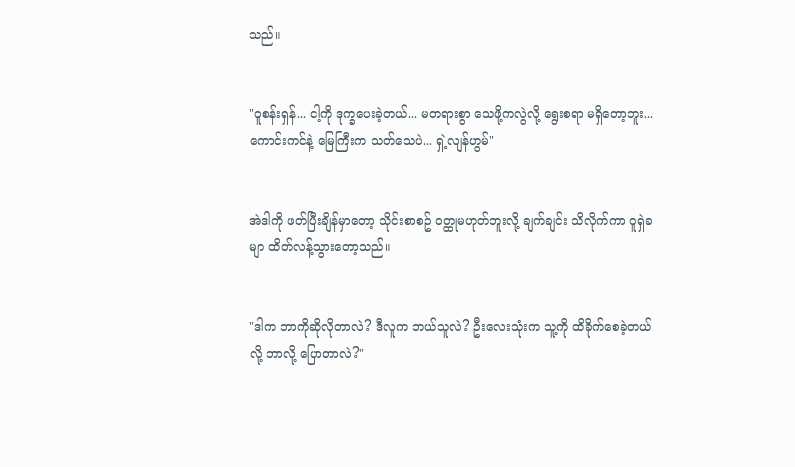သည်။


"ဝူစန်းရှန်... ငါ့ကို ဒုက္ခပေးခဲ့တယ်... မတရားစွာ သေဖို့ကလွဲလို့ ရွေးစရာ မရှိတော့ဘူး... ကောင်းကင်နဲ့ မြေကြီးက သတ်သေပဲ... ရှဲ့လျန်ဟွမ်"


အဲဒါကို ဖတ်ပြီးချိန်မှာတော့ သိုင်းစာစဥ် ဝတ္ထုမဟုတ်ဘူးလို့ ချက်ချင်း သိလိုက်ကာ ဝူရှဲခမျာ ထိတ်လန့်သွားတော့သည်။


"ဒါက ဘာကိုဆိုလိုတာလဲ? ဒီလူက ဘယ်သူလဲ? ဦးလေးသုံးက သူ့ကို ထိခိုက်စေခဲ့တယ်လို့ ဘာလို့ ပြောတာလဲ?"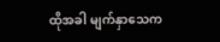ထိုအခါ မျက်နှာသေက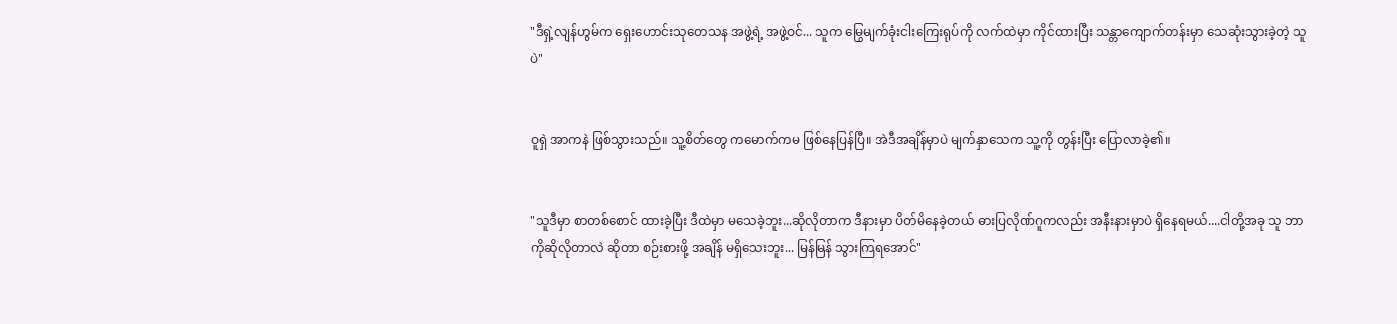"ဒီရှဲ့လျန်ဟွမ်က ရှေးဟောင်းသုတေသန အဖွဲ့ရဲ့ အဖွဲ့ဝင်... သူက မြွေမျက်ခုံးငါးကြေးရုပ်ကို လက်ထဲမှာ ကိုင်ထားပြီး သန္တာကျောက်တန်းမှာ သေဆုံးသွားခဲ့တဲ့ သူပဲ"


ဝူရှဲ အာကနဲ ဖြစ်သွားသည်။ သူ့စိတ်တွေ ကမောက်ကမ ဖြစ်နေပြန်ပြီ။ အဲဒီအချိန်မှာပဲ မျက်နှာသေက သူ့ကို တွန်းပြီး ပြောလာခဲ့၏။


"သူဒီမှာ စာတစ်စောင် ထားခဲ့ပြီး ဒီထဲမှာ မသေခဲ့ဘူး...ဆိုလိုတာက ဒီနားမှာ ပိတ်မိနေခဲ့တယ် ဓားပြလိုဏ်ဂူကလည်း အနီးနားမှာပဲ ရှိနေရမယ်....ငါတို့အခု သူ ဘာကိုဆိုလိုတာလဲ ဆိုတာ စဉ်းစားဖို့ အချိန် မရှိသေးဘူး... မြန်မြန် သွားကြရအောင်"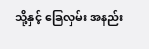သို့နှင့် ခြေလှမ်း အနည်း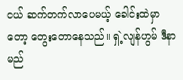ငယ် ဆက်တက်လာပေမယ့် ခေါင်းထဲမှာတော့ တွေးတောနေသည်။ ရှဲ့လျန်ဟွမ် ဒီနာမည်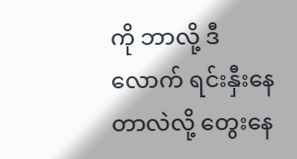ကို ဘာလို့ ဒီလောက် ရင်းနှီးနေတာလဲလို့ တွေးနေ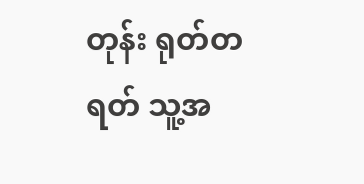တုန်း ရုတ်တရတ် သူ့အ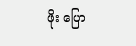ဖိုး ပြော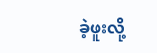ခဲ့ဖူးလို့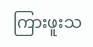ကြားဖူးသ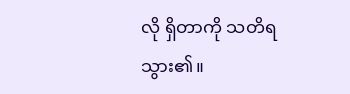လို ရှိတာကို သတိရသွား၏။